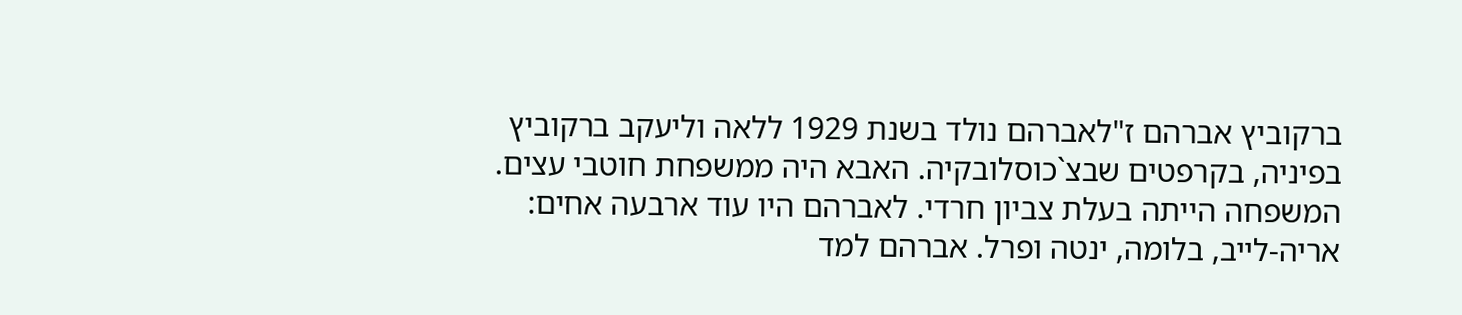ברקוביץ אברהם ז"לאברהם נולד בשנת 1929 ללאה וליעקב ברקוביץ בפיניה, בקרפטים שבצ`כוסלובקיה. האבא היה ממשפחת חוטבי עצים. המשפחה הייתה בעלת צביון חרדי. לאברהם היו עוד ארבעה אחים: אריה-לייב, בלומה, ינטה ופרל. אברהם למד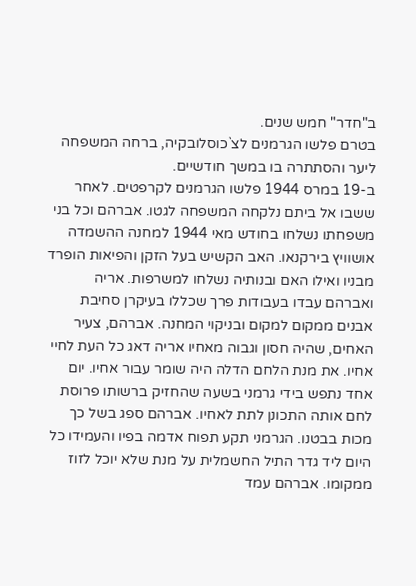ב"חדר" חמש שנים.
בטרם פלשו הגרמנים לצ`כוסלובקיה, ברחה המשפחה ליער והסתתרה בו במשך חודשיים.
ב-19 במרס 1944 פלשו הגרמנים לקרפטים. לאחר ששבו אל ביתם נלקחה המשפחה לגטו. אברהם וכל בני משפחתו נשלחו בחודש מאי 1944 למחנה ההשמדה אושוויץ בירקנאו. האב הקשיש בעל הזקן והפיאות הופרד מבניו ואילו האם ובנותיה נשלחו למשרפות. אריה ואברהם עבדו בעבודות פרך שכללו בעיקרן סחיבת אבנים ממקום למקום ובניקוי המחנה. אברהם, צעיר האחים, שהיה חסון וגבוה מאחיו אריה דאג כל העת לחיי אחיו. את מנת הלחם הדלה היה שומר עבור אחיו. יום אחד נתפש בידי גרמני בשעה שהחזיק ברשותו פרוסת לחם אותה התכונן לתת לאחיו. אברהם ספג בשל כך מכות בבטנו. הגרמני תקע תפוח אדמה בפיו והעמידו כל היום ליד גדר התיל החשמלית על מנת שלא יוכל לזוז ממקומו. אברהם עמד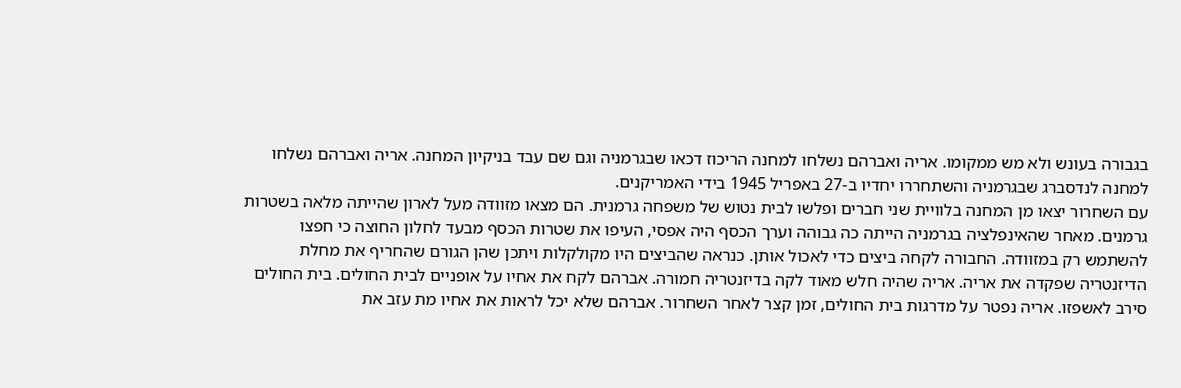בגבורה בעונש ולא מש ממקומו. אריה ואברהם נשלחו למחנה הריכוז דכאו שבגרמניה וגם שם עבד בניקיון המחנה. אריה ואברהם נשלחו למחנה לנדסברג שבגרמניה והשתחררו יחדיו ב-27 באפריל 1945 בידי האמריקנים.
עם השחרור יצאו מן המחנה בלוויית שני חברים ופלשו לבית נטוש של משפחה גרמנית. הם מצאו מזוודה מעל לארון שהייתה מלאה בשטרות גרמנים. מאחר שהאינפלציה בגרמניה הייתה כה גבוהה וערך הכסף היה אפסי, העיפו את שטרות הכסף מבעד לחלון החוצה כי חפצו להשתמש רק במזוודה. החבורה לקחה ביצים כדי לאכול אותן. כנראה שהביצים היו מקולקלות ויתכן שהן הגורם שהחריף את מחלת הדיזנטריה שפקדה את אריה. אריה שהיה חלש מאוד לקה בדיזנטריה חמורה. אברהם לקח את אחיו על אופניים לבית החולים. בית החולים סירב לאשפזו. אריה נפטר על מדרגות בית החולים, זמן קצר לאחר השחרור. אברהם שלא יכל לראות את אחיו מת עזב את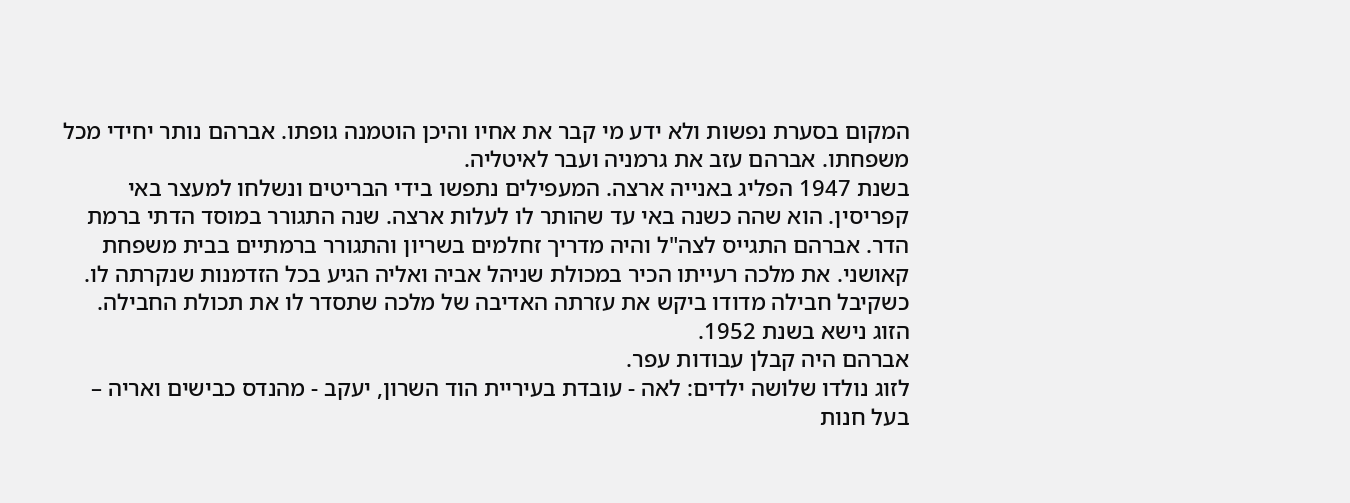המקום בסערת נפשות ולא ידע מי קבר את אחיו והיכן הוטמנה גופתו. אברהם נותר יחידי מכל משפחתו. אברהם עזב את גרמניה ועבר לאיטליה.
בשנת 1947 הפליג באנייה ארצה. המעפילים נתפשו בידי הבריטים ונשלחו למעצר באי קפריסין. הוא שהה כשנה באי עד שהותר לו לעלות ארצה. שנה התגורר במוסד הדתי ברמת הדר. אברהם התגייס לצה"ל והיה מדריך זחלמים בשריון והתגורר ברמתיים בבית משפחת קאושני. את מלכה רעייתו הכיר במכולת שניהל אביה ואליה הגיע בכל הזדמנות שנקרתה לו. כשקיבל חבילה מדודו ביקש את עזרתה האדיבה של מלכה שתסדר לו את תכולת החבילה. הזוג נישא בשנת 1952.
אברהם היה קבלן עבודות עפר.
לזוג נולדו שלושה ילדים: לאה - עובדת בעיריית הוד השרון, יעקב - מהנדס כבישים ואריה – בעל חנות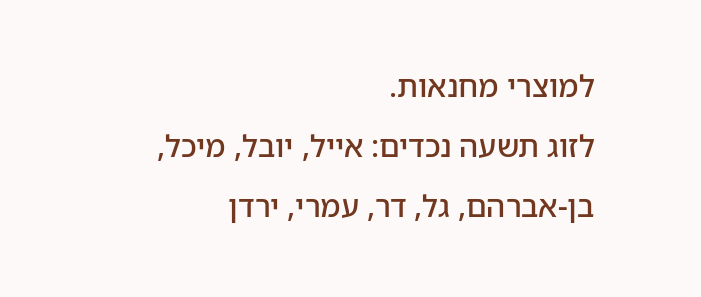למוצרי מחנאות.
לזוג תשעה נכדים: אייל, יובל, מיכל, בן-אברהם, גל, דר, עמרי, ירדן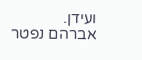ועידן.
אברהם נפטר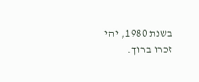בשנת 1980, יהי זכרו ברוך.